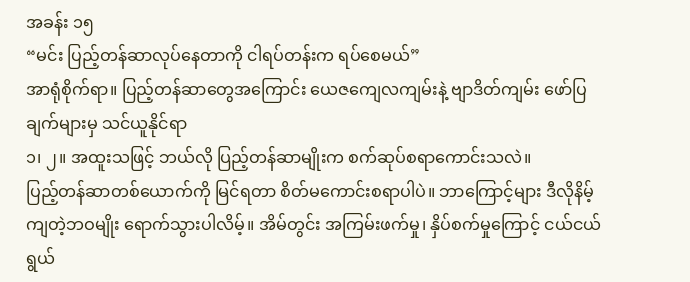အခန်း ၁၅
“မင်း ပြည့်တန်ဆာလုပ်နေတာကို ငါရပ်တန်းက ရပ်စေမယ်”
အာရုံစိုက်ရာ။ ပြည့်တန်ဆာတွေအကြောင်း ယေဇကျေလကျမ်းနဲ့ ဗျာဒိတ်ကျမ်း ဖော်ပြချက်များမှ သင်ယူနိုင်ရာ
၁၊ ၂။ အထူးသဖြင့် ဘယ်လို ပြည့်တန်ဆာမျိုးက စက်ဆုပ်စရာကောင်းသလဲ။
ပြည့်တန်ဆာတစ်ယောက်ကို မြင်ရတာ စိတ်မကောင်းစရာပါပဲ။ ဘာကြောင့်များ ဒီလိုနိမ့်ကျတဲ့ဘဝမျိုး ရောက်သွားပါလိမ့်။ အိမ်တွင်း အကြမ်းဖက်မှု၊ နှိပ်စက်မှုကြောင့် ငယ်ငယ်ရွယ်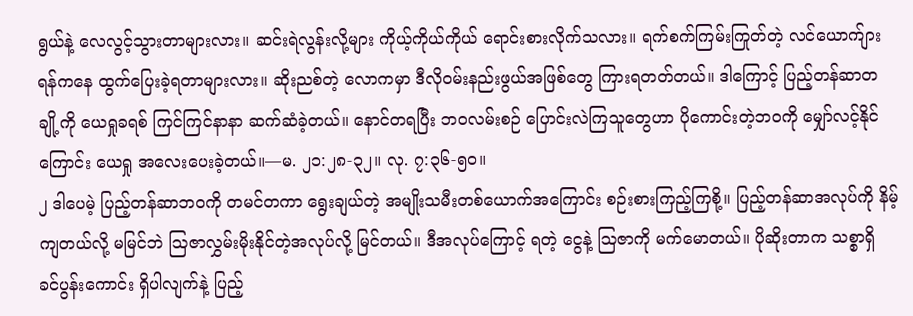ရွယ်နဲ့ လေလွင့်သွားတာများလား။ ဆင်းရဲလွန်းလို့များ ကိုယ့်ကိုယ်ကိုယ် ရောင်းစားလိုက်သလား။ ရက်စက်ကြမ်းကြုတ်တဲ့ လင်ယောက်ျားရန်ကနေ ထွက်ပြေးခဲ့ရတာများလား။ ဆိုးညစ်တဲ့ လောကမှာ ဒီလိုဝမ်းနည်းဖွယ်အဖြစ်တွေ ကြားရတတ်တယ်။ ဒါကြောင့် ပြည့်တန်ဆာတချို့ကို ယေရှုခရစ် ကြင်ကြင်နာနာ ဆက်ဆံခဲ့တယ်။ နောင်တရပြီး ဘဝလမ်းစဉ် ပြောင်းလဲကြသူတွေဟာ ပိုကောင်းတဲ့ဘဝကို မျှော်လင့်နိုင်ကြောင်း ယေရှု အလေးပေးခဲ့တယ်။—မ. ၂၁:၂၈-၃၂။ လု. ၇:၃၆-၅၀။
၂ ဒါပေမဲ့ ပြည့်တန်ဆာဘဝကို တမင်တကာ ရွေးချယ်တဲ့ အမျိုးသမီးတစ်ယောက်အကြောင်း စဉ်းစားကြည့်ကြစို့။ ပြည့်တန်ဆာအလုပ်ကို နိမ့်ကျတယ်လို့ မမြင်ဘဲ ဩဇာလွှမ်းမိုးနိုင်တဲ့အလုပ်လို့ မြင်တယ်။ ဒီအလုပ်ကြောင့် ရတဲ့ ငွေနဲ့ ဩဇာကို မက်မောတယ်။ ပိုဆိုးတာက သစ္စာရှိ ခင်ပွန်းကောင်း ရှိပါလျက်နဲ့ ပြည့်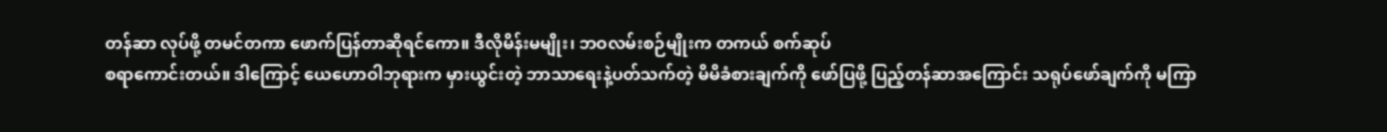တန်ဆာ လုပ်ဖို့ တမင်တကာ ဖောက်ပြန်တာဆိုရင်ကော။ ဒီလိုမိန်းမမျိုး၊ ဘဝလမ်းစဉ်မျိုးက တကယ် စက်ဆုပ်
စရာကောင်းတယ်။ ဒါကြောင့် ယေဟောဝါဘုရားက မှားယွင်းတဲ့ ဘာသာရေးနဲ့ပတ်သက်တဲ့ မိမိခံစားချက်ကို ဖော်ပြဖို့ ပြည့်တန်ဆာအကြောင်း သရုပ်ဖော်ချက်ကို မကြာ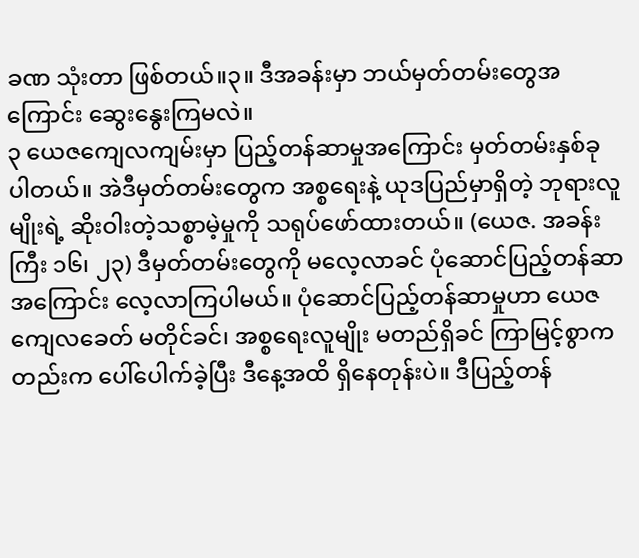ခဏ သုံးတာ ဖြစ်တယ်။၃။ ဒီအခန်းမှာ ဘယ်မှတ်တမ်းတွေအကြောင်း ဆွေးနွေးကြမလဲ။
၃ ယေဇကျေလကျမ်းမှာ ပြည့်တန်ဆာမှုအကြောင်း မှတ်တမ်းနှစ်ခု ပါတယ်။ အဲဒီမှတ်တမ်းတွေက အစ္စရေးနဲ့ ယုဒပြည်မှာရှိတဲ့ ဘုရားလူမျိုးရဲ့ ဆိုးဝါးတဲ့သစ္စာမဲ့မှုကို သရုပ်ဖော်ထားတယ်။ (ယေဇ. အခန်းကြီး ၁၆၊ ၂၃) ဒီမှတ်တမ်းတွေကို မလေ့လာခင် ပုံဆောင်ပြည့်တန်ဆာအကြောင်း လေ့လာကြပါမယ်။ ပုံဆောင်ပြည့်တန်ဆာမှုဟာ ယေဇကျေလခေတ် မတိုင်ခင်၊ အစ္စရေးလူမျိုး မတည်ရှိခင် ကြာမြင့်စွာကတည်းက ပေါ်ပေါက်ခဲ့ပြီး ဒီနေ့အထိ ရှိနေတုန်းပဲ။ ဒီပြည့်တန်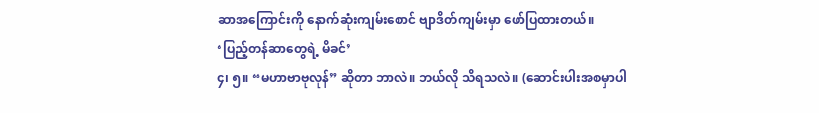ဆာအကြောင်းကို နောက်ဆုံးကျမ်းစောင် ဗျာဒိတ်ကျမ်းမှာ ဖော်ပြထားတယ်။
‘ပြည့်တန်ဆာတွေရဲ့ မိခင်’
၄၊ ၅။ “မဟာဗာဗုလုန်” ဆိုတာ ဘာလဲ။ ဘယ်လို သိရသလဲ။ (ဆောင်းပါးအစမှာပါ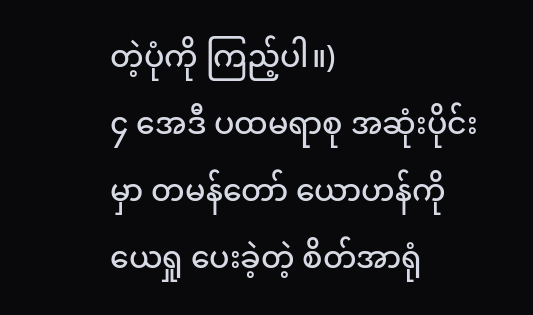တဲ့ပုံကို ကြည့်ပါ။)
၄ အေဒီ ပထမရာစု အဆုံးပိုင်းမှာ တမန်တော် ယောဟန်ကို ယေရှု ပေးခဲ့တဲ့ စိတ်အာရုံ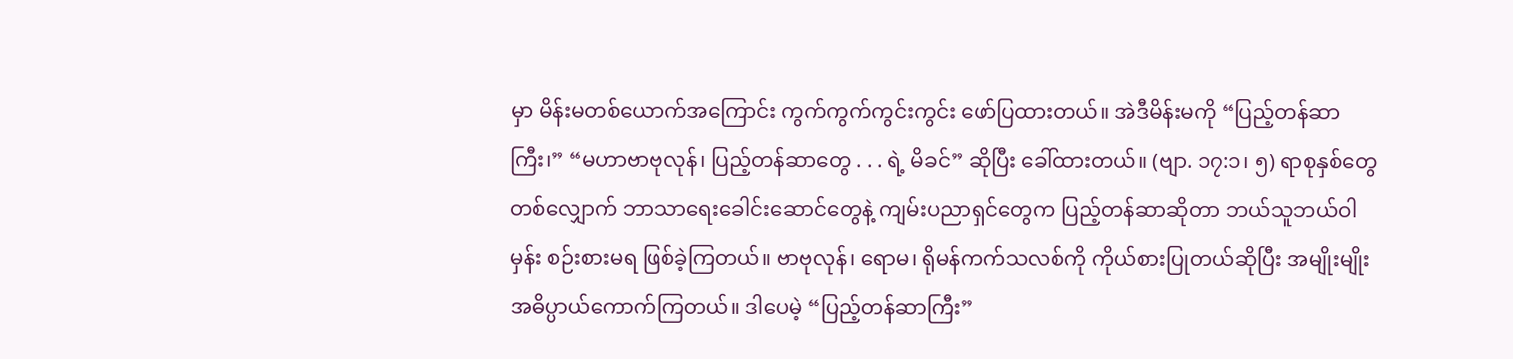မှာ မိန်းမတစ်ယောက်အကြောင်း ကွက်ကွက်ကွင်းကွင်း ဖော်ပြထားတယ်။ အဲဒီမိန်းမကို “ပြည့်တန်ဆာကြီး၊” “မဟာဗာဗုလုန်၊ ပြည့်တန်ဆာတွေ . . . ရဲ့ မိခင်” ဆိုပြီး ခေါ်ထားတယ်။ (ဗျာ. ၁၇:၁၊ ၅) ရာစုနှစ်တွေတစ်လျှောက် ဘာသာရေးခေါင်းဆောင်တွေနဲ့ ကျမ်းပညာရှင်တွေက ပြည့်တန်ဆာဆိုတာ ဘယ်သူဘယ်ဝါမှန်း စဉ်းစားမရ ဖြစ်ခဲ့ကြတယ်။ ဗာဗုလုန်၊ ရောမ၊ ရိုမန်ကက်သလစ်ကို ကိုယ်စားပြုတယ်ဆိုပြီး အမျိုးမျိုး အဓိပ္ပာယ်ကောက်ကြတယ်။ ဒါပေမဲ့ “ပြည့်တန်ဆာကြီး”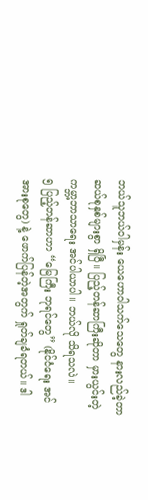ဘယ်သူဘယ်ဝါမှန်း ယေဟောဝါသက်သေတွေ နားလည်ခဲ့တာ ဆယ်စုနှစ်များစွာ ရှိပြီ။ ပြည့်တန်ဆာကြီးဆိုတာ မှားယွင်းတဲ့ ကမ္ဘာ့ဘာသာရေး အင်ပါယာပါ။ ဘယ်လို သိရသလဲ။
၅ ပြည့်တန်ဆာဟာ “မြေကြီး ဘုရင်တွေ” (နိုင်ငံရေး အင်အားစုတွေ) နဲ့ ဖောက်ပြန်တဲ့အတွက် ရှုတ်ချခံရတယ်။ ဒါ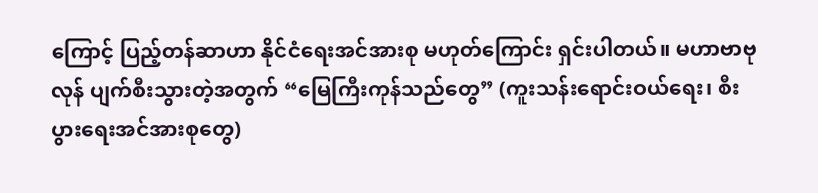ကြောင့် ပြည့်တန်ဆာဟာ နိုင်ငံရေးအင်အားစု မဟုတ်ကြောင်း ရှင်းပါတယ်။ မဟာဗာဗုလုန် ပျက်စီးသွားတဲ့အတွက် “မြေကြီးကုန်သည်တွေ” (ကူးသန်းရောင်းဝယ်ရေး၊ စီးပွားရေးအင်အားစုတွေ)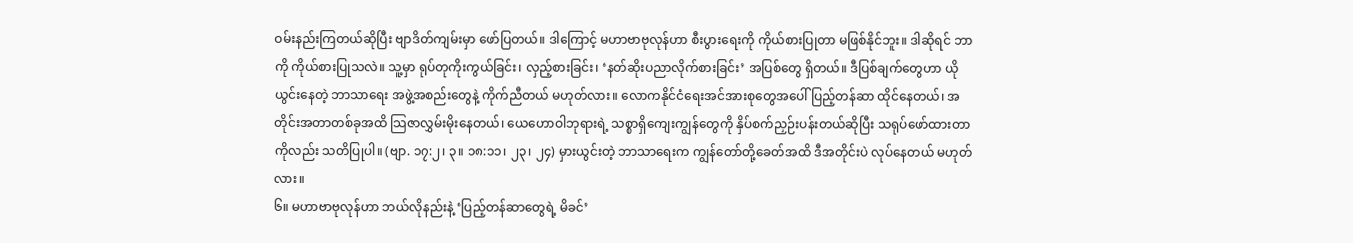ဝမ်းနည်းကြတယ်ဆိုပြီး ဗျာဒိတ်ကျမ်းမှာ ဖော်ပြတယ်။ ဒါကြောင့် မဟာဗာဗုလုန်ဟာ စီးပွားရေးကို ကိုယ်စားပြုတာ မဖြစ်နိုင်ဘူး။ ဒါဆိုရင် ဘာကို ကိုယ်စားပြုသလဲ။ သူ့မှာ ရုပ်တုကိုးကွယ်ခြင်း၊ လှည့်စားခြင်း၊ ‘နတ်ဆိုးပညာလိုက်စားခြင်း’ အပြစ်တွေ ရှိတယ်။ ဒီပြစ်ချက်တွေဟာ ယိုယွင်းနေတဲ့ ဘာသာရေး အဖွဲ့အစည်းတွေနဲ့ ကိုက်ညီတယ် မဟုတ်လား။ လောကနိုင်ငံရေးအင်အားစုတွေအပေါ် ပြည့်တန်ဆာ ထိုင်နေတယ်၊ အတိုင်းအတာတစ်ခုအထိ သြဇာလွှမ်းမိုးနေတယ်၊ ယေဟောဝါဘုရားရဲ့ သစ္စာရှိကျေးကျွန်တွေကို နှိပ်စက်ညှဉ်းပန်းတယ်ဆိုပြီး သရုပ်ဖော်ထားတာကိုလည်း သတိပြုပါ။ (ဗျာ. ၁၇:၂၊ ၃။ ၁၈:၁၁၊ ၂၃၊ ၂၄) မှားယွင်းတဲ့ ဘာသာရေးက ကျွန်တော်တို့ခေတ်အထိ ဒီအတိုင်းပဲ လုပ်နေတယ် မဟုတ်လား။
၆။ မဟာဗာဗုလုန်ဟာ ဘယ်လိုနည်းနဲ့ ‘ပြည့်တန်ဆာတွေရဲ့ မိခင်’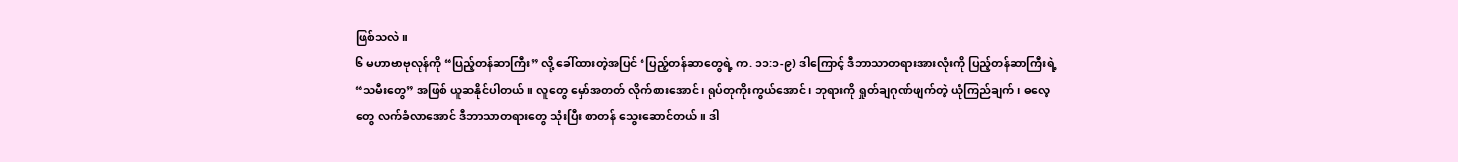ဖြစ်သလဲ။
၆ မဟာဗာဗုလုန်ကို “ပြည့်တန်ဆာကြီး” လို့ ခေါ်ထားတဲ့အပြင် ‘ပြည့်တန်ဆာတွေရဲ့ က. ၁၁:၁-၉) ဒါကြောင့် ဒီဘာသာတရားအားလုံးကို ပြည့်တန်ဆာကြီးရဲ့ “သမီးတွေ” အဖြစ် ယူဆနိုင်ပါတယ်။ လူတွေ မှော်အတတ် လိုက်စားအောင်၊ ရုပ်တုကိုးကွယ်အောင်၊ ဘုရားကို ရှုတ်ချဂုဏ်ဖျက်တဲ့ ယုံကြည်ချက်၊ ဓလေ့တွေ လက်ခံလာအောင် ဒီဘာသာတရားတွေ သုံးပြီး စာတန် သွေးဆောင်တယ်။ ဒါ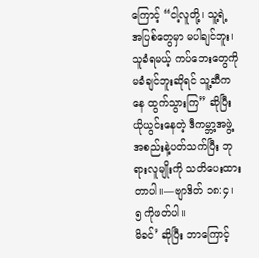ကြောင့် “ငါ့လူတို့၊ သူ့ရဲ့ အပြစ်တွေမှာ မပါချင်ဘူး၊ သူခံရမယ့် ကပ်ဘေးတွေကို မခံချင်ဘူးဆိုရင် သူ့ဆီကနေ ထွက်သွားကြ” ဆိုပြီး ယိုယွင်းနေတဲ့ ဒီကမ္ဘာ့အဖွဲ့အစည်းနဲ့ပတ်သက်ပြီး ဘုရားလူမျိုးကို သတိပေးထားတာပါ။—ဗျာဒိတ် ၁၈:၄၊ ၅ ကိုဖတ်ပါ။
မိခင်’ ဆိုပြီး ဘာကြောင့်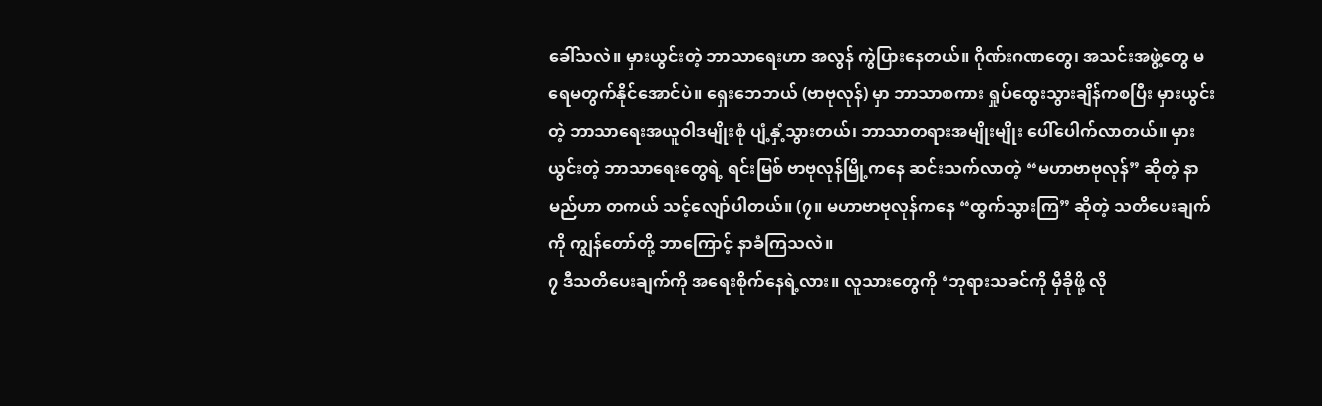ခေါ်သလဲ။ မှားယွင်းတဲ့ ဘာသာရေးဟာ အလွန် ကွဲပြားနေတယ်။ ဂိုဏ်းဂဏတွေ၊ အသင်းအဖွဲ့တွေ မရေမတွက်နိုင်အောင်ပဲ။ ရှေးဘေဘယ် (ဗာဗုလုန်) မှာ ဘာသာစကား ရှုပ်ထွေးသွားချိန်ကစပြီး မှားယွင်းတဲ့ ဘာသာရေးအယူဝါဒမျိုးစုံ ပျံ့နှံ့သွားတယ်၊ ဘာသာတရားအမျိုးမျိုး ပေါ်ပေါက်လာတယ်။ မှားယွင်းတဲ့ ဘာသာရေးတွေရဲ့ ရင်းမြစ် ဗာဗုလုန်မြို့ကနေ ဆင်းသက်လာတဲ့ “မဟာဗာဗုလုန်” ဆိုတဲ့ နာမည်ဟာ တကယ် သင့်လျော်ပါတယ်။ (၇။ မဟာဗာဗုလုန်ကနေ “ထွက်သွားကြ” ဆိုတဲ့ သတိပေးချက်ကို ကျွန်တော်တို့ ဘာကြောင့် နာခံကြသလဲ။
၇ ဒီသတိပေးချက်ကို အရေးစိုက်နေရဲ့လား။ လူသားတွေကို ‘ဘုရားသခင်ကို မှီခိုဖို့ လို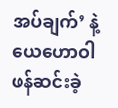အပ်ချက်’ နဲ့ ယေဟောဝါ ဖန်ဆင်းခဲ့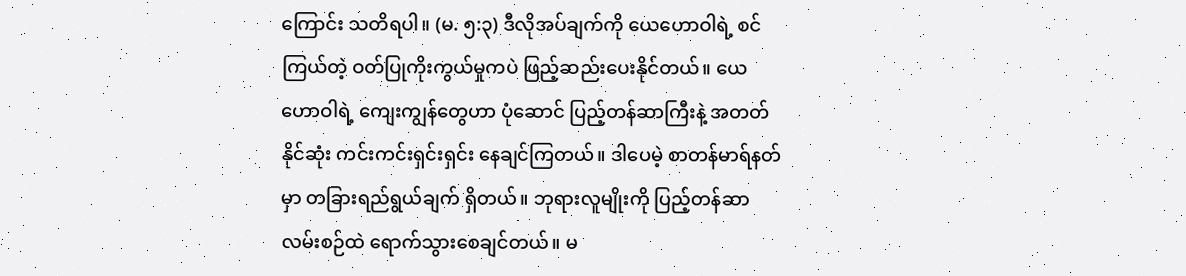ကြောင်း သတိရပါ။ (မ. ၅:၃) ဒီလိုအပ်ချက်ကို ယေဟောဝါရဲ့ စင်ကြယ်တဲ့ ဝတ်ပြုကိုးကွယ်မှုကပဲ ဖြည့်ဆည်းပေးနိုင်တယ်။ ယေဟောဝါရဲ့ ကျေးကျွန်တွေဟာ ပုံဆောင် ပြည့်တန်ဆာကြီးနဲ့ အတတ်နိုင်ဆုံး ကင်းကင်းရှင်းရှင်း နေချင်ကြတယ်။ ဒါပေမဲ့ စာတန်မာရ်နတ်မှာ တခြားရည်ရွယ်ချက် ရှိတယ်။ ဘုရားလူမျိုးကို ပြည့်တန်ဆာလမ်းစဉ်ထဲ ရောက်သွားစေချင်တယ်။ မ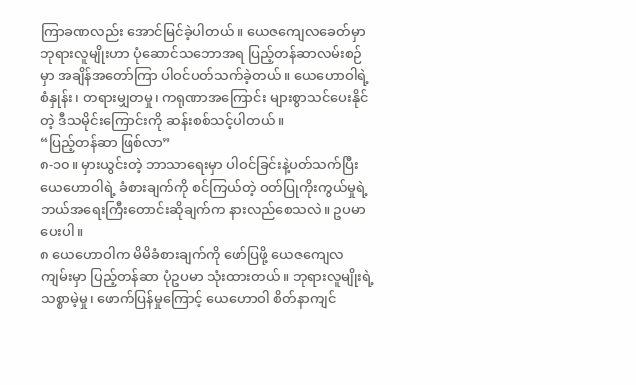ကြာခဏလည်း အောင်မြင်ခဲ့ပါတယ်။ ယေဇကျေလခေတ်မှာ ဘုရားလူမျိုးဟာ ပုံဆောင်သဘောအရ ပြည့်တန်ဆာလမ်းစဉ်မှာ အချိန်အတော်ကြာ ပါဝင်ပတ်သက်ခဲ့တယ်။ ယေဟောဝါရဲ့ စံနှုန်း၊ တရားမျှတမှု၊ ကရုဏာအကြောင်း များစွာသင်ပေးနိုင်တဲ့ ဒီသမိုင်းကြောင်းကို ဆန်းစစ်သင့်ပါတယ်။
“ပြည့်တန်ဆာ ဖြစ်လာ”
၈-၁၀။ မှားယွင်းတဲ့ ဘာသာရေးမှာ ပါဝင်ခြင်းနဲ့ပတ်သက်ပြီး ယေဟောဝါရဲ့ ခံစားချက်ကို စင်ကြယ်တဲ့ ဝတ်ပြုကိုးကွယ်မှုရဲ့ ဘယ်အရေးကြီးတောင်းဆိုချက်က နားလည်စေသလဲ။ ဥပမာပေးပါ။
၈ ယေဟောဝါက မိမိခံစားချက်ကို ဖော်ပြဖို့ ယေဇကျေလကျမ်းမှာ ပြည့်တန်ဆာ ပုံဥပမာ သုံးထားတယ်။ ဘုရားလူမျိုးရဲ့ သစ္စာမဲ့မှု၊ ဖောက်ပြန်မှုကြောင့် ယေဟောဝါ စိတ်နာကျင်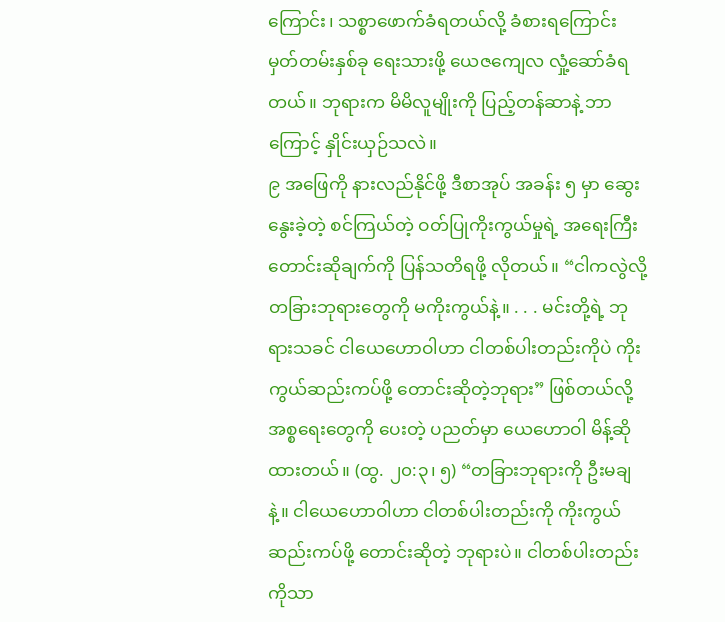ကြောင်း၊ သစ္စာဖောက်ခံရတယ်လို့ ခံစားရကြောင်း မှတ်တမ်းနှစ်ခု ရေးသားဖို့ ယေဇကျေလ လှုံ့ဆော်ခံရတယ်။ ဘုရားက မိမိလူမျိုးကို ပြည့်တန်ဆာနဲ့ ဘာကြောင့် နှိုင်းယှဉ်သလဲ။
၉ အဖြေကို နားလည်နိုင်ဖို့ ဒီစာအုပ် အခန်း ၅ မှာ ဆွေးနွေးခဲ့တဲ့ စင်ကြယ်တဲ့ ဝတ်ပြုကိုးကွယ်မှုရဲ့ အရေးကြီး တောင်းဆိုချက်ကို ပြန်သတိရဖို့ လိုတယ်။ “ငါကလွဲလို့ တခြားဘုရားတွေကို မကိုးကွယ်နဲ့။ . . . မင်းတို့ရဲ့ ဘုရားသခင် ငါယေဟောဝါဟာ ငါတစ်ပါးတည်းကိုပဲ ကိုးကွယ်ဆည်းကပ်ဖို့ တောင်းဆိုတဲ့ဘုရား” ဖြစ်တယ်လို့ အစ္စရေးတွေကို ပေးတဲ့ ပညတ်မှာ ယေဟောဝါ မိန့်ဆိုထားတယ်။ (ထွ. ၂၀:၃၊ ၅) “တခြားဘုရားကို ဦးမချနဲ့။ ငါယေဟောဝါဟာ ငါတစ်ပါးတည်းကို ကိုးကွယ်ဆည်းကပ်ဖို့ တောင်းဆိုတဲ့ ဘုရားပဲ။ ငါတစ်ပါးတည်းကိုသာ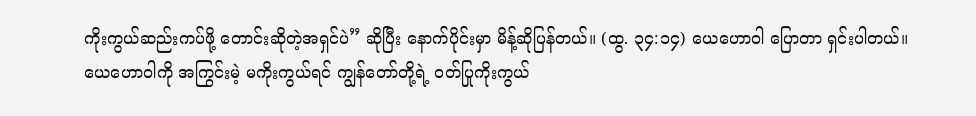ကိုးကွယ်ဆည်းကပ်ဖို့ တောင်းဆိုတဲ့အရှင်ပဲ” ဆိုပြီး နောက်ပိုင်းမှာ မိန့်ဆိုပြန်တယ်။ (ထွ. ၃၄:၁၄) ယေဟောဝါ ပြောတာ ရှင်းပါတယ်။ ယေဟောဝါကို အကြွင်းမဲ့ မကိုးကွယ်ရင် ကျွန်တော်တို့ရဲ့ ဝတ်ပြုကိုးကွယ်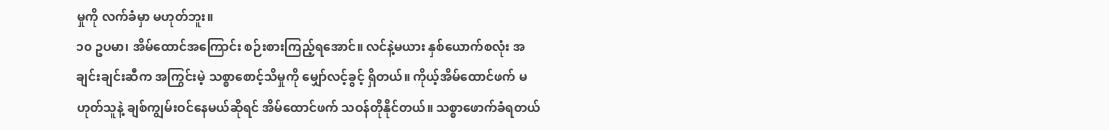မှုကို လက်ခံမှာ မဟုတ်ဘူး။
၁၀ ဥပမာ၊ အိမ်ထောင်အကြောင်း စဉ်းစားကြည့်ရအောင်။ လင်နဲ့မယား နှစ်ယောက်စလုံး အချင်းချင်းဆီက အကြွင်းမဲ့ သစ္စာစောင့်သိမှုကို မျှော်လင့်ခွင့် ရှိတယ်။ ကိုယ့်အိမ်ထောင်ဖက် မဟုတ်သူနဲ့ ချစ်ကျွမ်းဝင်နေမယ်ဆိုရင် အိမ်ထောင်ဖက် သဝန်တိုနိုင်တယ်။ သစ္စာဖောက်ခံရတယ်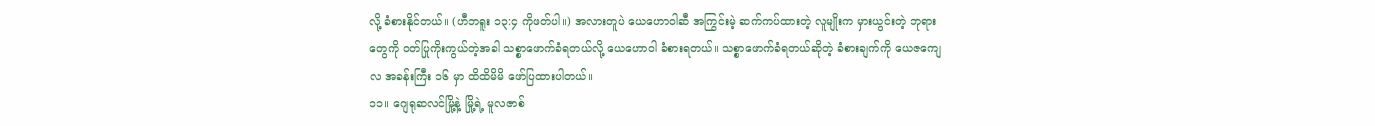လို့ ခံစားနိုင်တယ်။ (ဟီဘရူး ၁၃:၄ ကိုဖတ်ပါ။) အလားတူပဲ ယေဟောဝါဆီ အကြွင်းမဲ့ ဆက်ကပ်ထားတဲ့ လူမျိုးက မှားယွင်းတဲ့ ဘုရားတွေကို ဝတ်ပြုကိုးကွယ်တဲ့အခါ သစ္စာဖောက်ခံရတယ်လို့ ယေဟောဝါ ခံစားရတယ်။ သစ္စာဖောက်ခံရတယ်ဆိုတဲ့ ခံစားချက်ကို ယေဇကျေလ အခန်းကြီး ၁၆ မှာ ထိထိမိမိ ဖော်ပြထားပါတယ်။
၁၁။ ဂျေရုဆလင်မြို့နဲ့ မြို့ရဲ့ မူလဇာစ်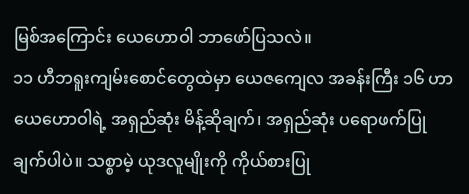မြစ်အကြောင်း ယေဟောဝါ ဘာဖော်ပြသလဲ။
၁၁ ဟီဘရူးကျမ်းစောင်တွေထဲမှာ ယေဇကျေလ အခန်းကြီး ၁၆ ဟာ ယေဟောဝါရဲ့ အရှည်ဆုံး မိန့်ဆိုချက်၊ အရှည်ဆုံး ပရောဖက်ပြုချက်ပါပဲ။ သစ္စာမဲ့ ယုဒလူမျိုးကို ကိုယ်စားပြု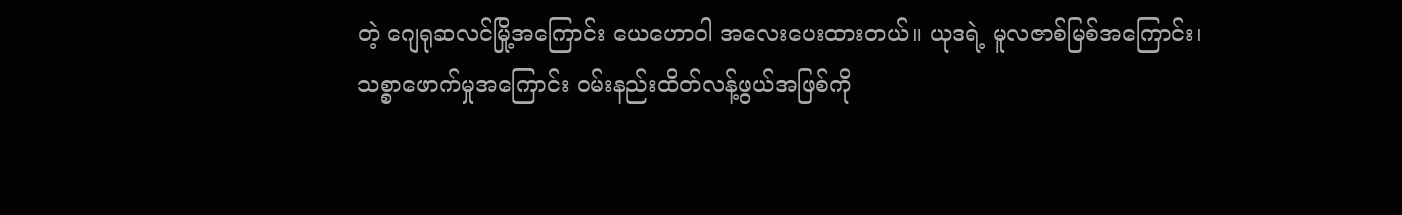တဲ့ ဂျေရုဆလင်မြို့အကြောင်း ယေဟောဝါ အလေးပေးထားတယ်။ ယုဒရဲ့ မူလဇာစ်မြစ်အကြောင်း၊ သစ္စာဖောက်မှုအကြောင်း ဝမ်းနည်းထိတ်လန့်ဖွယ်အဖြစ်ကို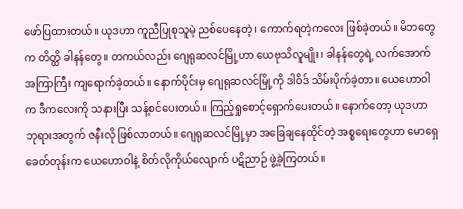ဖော်ပြထားတယ်။ ယုဒဟာ ကူညီပြုစုသူမဲ့ ညစ်ပေနေတဲ့၊ ကောက်ရတဲ့ကလေး ဖြစ်ခဲ့တယ်။ မိဘတွေက တိတ္ထိ ခါနန်တွေ။ တကယ်လည်း ဂျေရုဆလင်မြို့ဟာ ယေဗုသိလူမျိုး၊ ခါနန်တွေရဲ့ လက်အောက် အကြာကြီး ကျရောက်ခဲ့တယ်။ နောက်ပိုင်းမှ ဂျေရုဆလင်မြို့ကို ဒါဝိဒ် သိမ်းပိုက်ခဲ့တာ။ ယေဟောဝါက ဒီကလေးကို သနားပြီး သန့်စင်ပေးတယ်၊၊ ကြည့်ရှုစောင့်ရှောက်ပေးတယ်။ နောက်တော့ ယုဒဟာ ဘုရားအတွက် ဇနီးလို ဖြစ်လာတယ်။ ဂျေရုဆလင်မြို့မှာ အခြေချနေထိုင်တဲ့ အစ္စရေးတွေဟာ မောရှေခေတ်တုန်းက ယေဟောဝါနဲ့ စိတ်လိုကိုယ်လျောက် ပဋိညာဉ် ဖွဲ့ခဲ့ကြတယ်။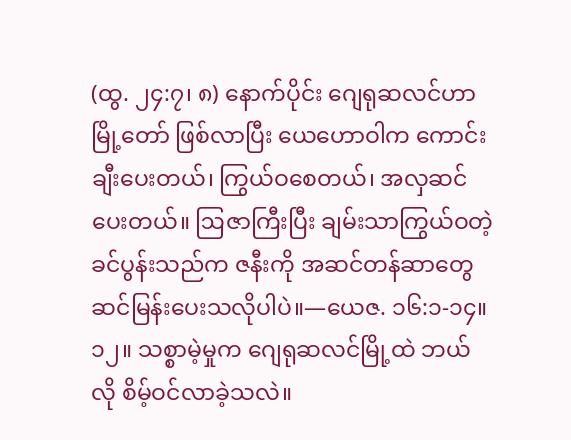(ထွ. ၂၄:၇၊ ၈) နောက်ပိုင်း ဂျေရုဆလင်ဟာ မြို့တော် ဖြစ်လာပြီး ယေဟောဝါက ကောင်းချီးပေးတယ်၊ ကြွယ်ဝစေတယ်၊ အလှဆင်ပေးတယ်။ ဩဇာကြီးပြီး ချမ်းသာကြွယ်ဝတဲ့ ခင်ပွန်းသည်က ဇနီးကို အဆင်တန်ဆာတွေ ဆင်မြန်းပေးသလိုပါပဲ။—ယေဇ. ၁၆:၁-၁၄။
၁၂။ သစ္စာမဲ့မှုက ဂျေရုဆလင်မြို့ထဲ ဘယ်လို စိမ့်ဝင်လာခဲ့သလဲ။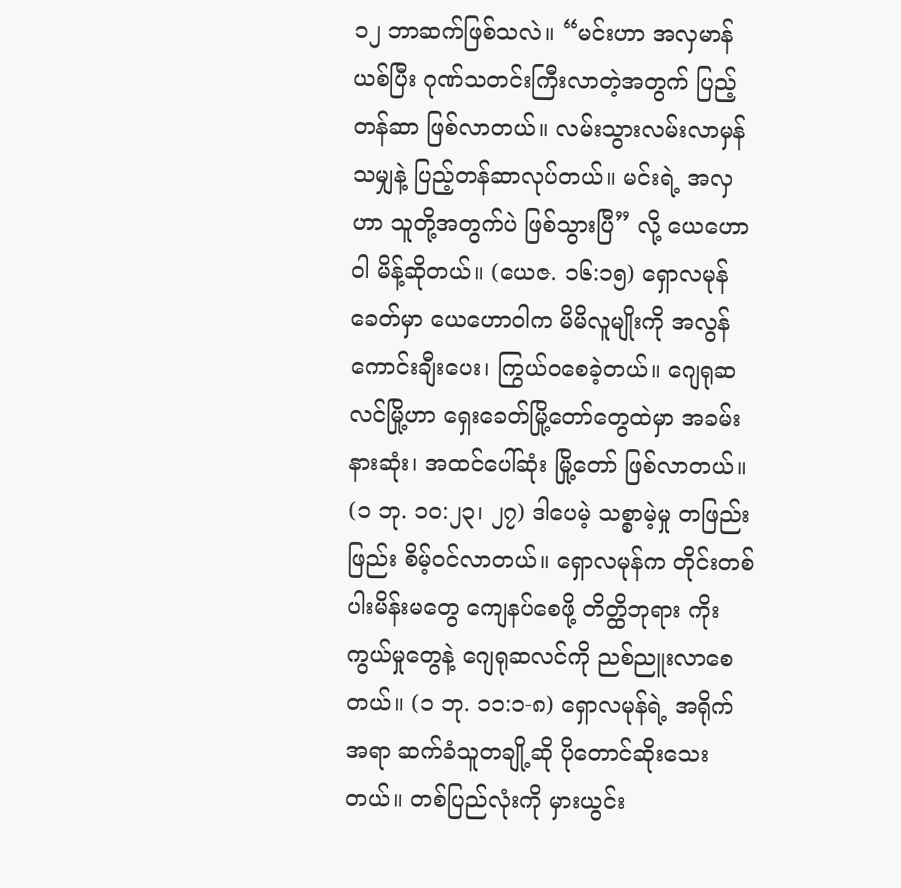၁၂ ဘာဆက်ဖြစ်သလဲ။ “မင်းဟာ အလှမာန် ယစ်ပြီး ဂုဏ်သတင်းကြီးလာတဲ့အတွက် ပြည့်တန်ဆာ ဖြစ်လာတယ်။ လမ်းသွားလမ်းလာမှန်သမျှနဲ့ ပြည့်တန်ဆာလုပ်တယ်။ မင်းရဲ့ အလှဟာ သူတို့အတွက်ပဲ ဖြစ်သွားပြီ” လို့ ယေဟောဝါ မိန့်ဆိုတယ်။ (ယေဇ. ၁၆:၁၅) ရှောလမုန်ခေတ်မှာ ယေဟောဝါက မိမိလူမျိုးကို အလွန်ကောင်းချီးပေး၊ ကြွယ်ဝစေခဲ့တယ်။ ဂျေရုဆလင်မြို့ဟာ ရှေးခေတ်မြို့တော်တွေထဲမှာ အခမ်းနားဆုံး၊ အထင်ပေါ်ဆုံး မြို့တော် ဖြစ်လာတယ်။ (၁ ဘု. ၁၀:၂၃၊ ၂၇) ဒါပေမဲ့ သစ္စာမဲ့မှု တဖြည်းဖြည်း စိမ့်ဝင်လာတယ်။ ရှောလမုန်က တိုင်းတစ်ပါးမိန်းမတွေ ကျေနပ်စေဖို့ တိတ္ထိဘုရား ကိုးကွယ်မှုတွေနဲ့ ဂျေရုဆလင်ကို ညစ်ညူးလာစေတယ်။ (၁ ဘု. ၁၁:၁-၈) ရှောလမုန်ရဲ့ အရိုက်အရာ ဆက်ခံသူတချို့ဆို ပိုတောင်ဆိုးသေးတယ်။ တစ်ပြည်လုံးကို မှားယွင်း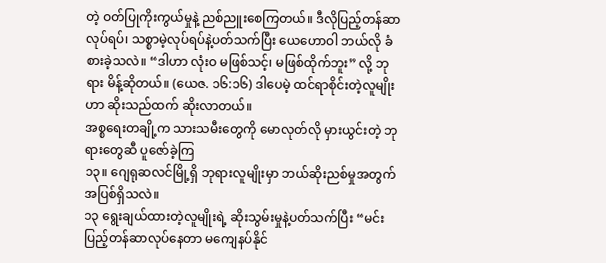တဲ့ ဝတ်ပြုကိုးကွယ်မှုနဲ့ ညစ်ညူးစေကြတယ်။ ဒီလိုပြည့်တန်ဆာလုပ်ရပ်၊ သစ္စာမဲ့လုပ်ရပ်နဲ့ပတ်သက်ပြီး ယေဟောဝါ ဘယ်လို ခံစားခဲ့သလဲ။ “ဒါဟာ လုံးဝ မဖြစ်သင့်၊ မဖြစ်ထိုက်ဘူး” လို့ ဘုရား မိန့်ဆိုတယ်။ (ယေဇ. ၁၆:၁၆) ဒါပေမဲ့ ထင်ရာစိုင်းတဲ့လူမျိုးဟာ ဆိုးသည်ထက် ဆိုးလာတယ်။
အစ္စရေးတချို့က သားသမီးတွေကို မောလုတ်လို မှားယွင်းတဲ့ ဘုရားတွေဆီ ပူဇော်ခဲ့ကြ
၁၃။ ဂျေရုဆလင်မြို့ရှိ ဘုရားလူမျိုးမှာ ဘယ်ဆိုးညစ်မှုအတွက် အပြစ်ရှိသလဲ။
၁၃ ရွေးချယ်ထားတဲ့လူမျိုးရဲ့ ဆိုးသွမ်းမှုနဲ့ပတ်သက်ပြီး “မင်း ပြည့်တန်ဆာလုပ်နေတာ မကျေနပ်နိုင်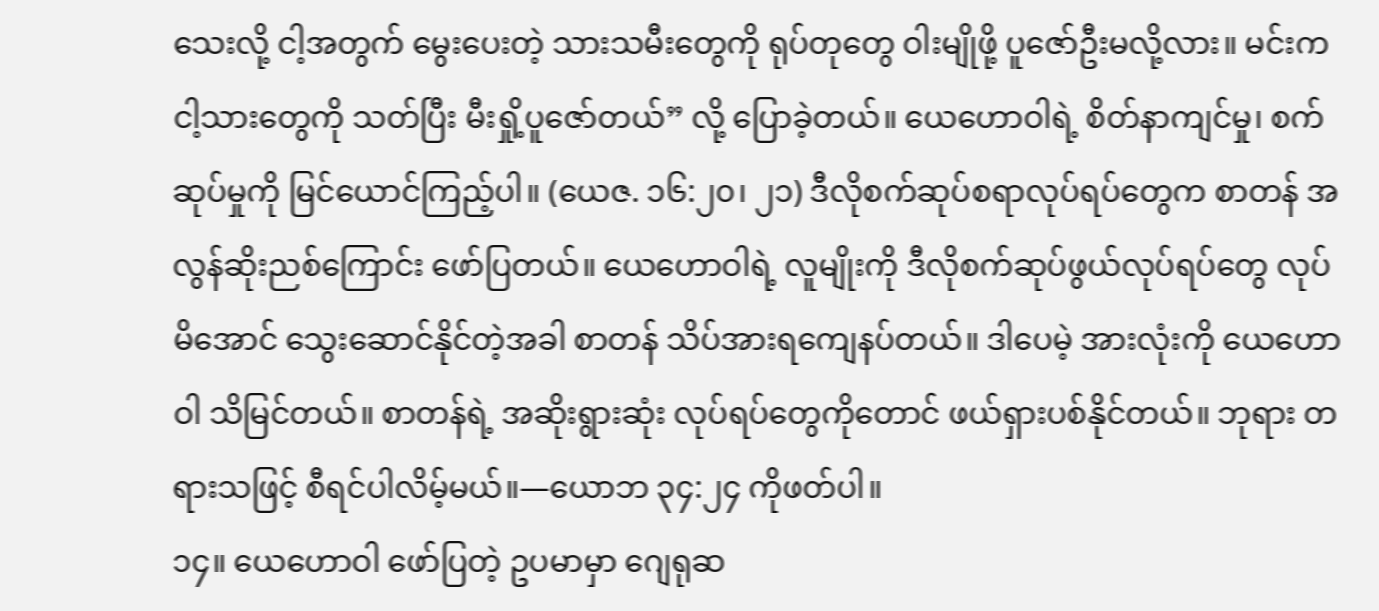သေးလို့ ငါ့အတွက် မွေးပေးတဲ့ သားသမီးတွေကို ရုပ်တုတွေ ဝါးမျိုဖို့ ပူဇော်ဦးမလို့လား။ မင်းက ငါ့သားတွေကို သတ်ပြီး မီးရှို့ပူဇော်တယ်” လို့ ပြောခဲ့တယ်။ ယေဟောဝါရဲ့ စိတ်နာကျင်မှု၊ စက်ဆုပ်မှုကို မြင်ယောင်ကြည့်ပါ။ (ယေဇ. ၁၆:၂၀၊ ၂၁) ဒီလိုစက်ဆုပ်စရာလုပ်ရပ်တွေက စာတန် အလွန်ဆိုးညစ်ကြောင်း ဖော်ပြတယ်။ ယေဟောဝါရဲ့ လူမျိုးကို ဒီလိုစက်ဆုပ်ဖွယ်လုပ်ရပ်တွေ လုပ်မိအောင် သွေးဆောင်နိုင်တဲ့အခါ စာတန် သိပ်အားရကျေနပ်တယ်။ ဒါပေမဲ့ အားလုံးကို ယေဟောဝါ သိမြင်တယ်။ စာတန်ရဲ့ အဆိုးရွားဆုံး လုပ်ရပ်တွေကိုတောင် ဖယ်ရှားပစ်နိုင်တယ်။ ဘုရား တရားသဖြင့် စီရင်ပါလိမ့်မယ်။—ယောဘ ၃၄:၂၄ ကိုဖတ်ပါ။
၁၄။ ယေဟောဝါ ဖော်ပြတဲ့ ဥပမာမှာ ဂျေရုဆ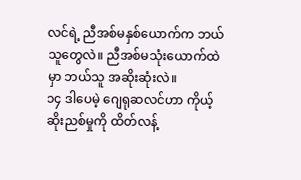လင်ရဲ့ ညီအစ်မနှစ်ယောက်က ဘယ်သူတွေလဲ။ ညီအစ်မသုံးယောက်ထဲမှာ ဘယ်သူ အဆိုးဆုံးလဲ။
၁၄ ဒါပေမဲ့ ဂျေရုဆလင်ဟာ ကိုယ့်ဆိုးညစ်မှုကို ထိတ်လန့်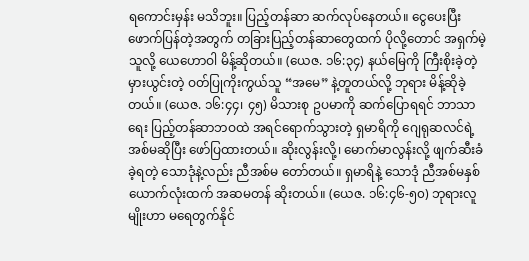ရကောင်းမှန်း မသိဘူး။ ပြည့်တန်ဆာ ဆက်လုပ်နေတယ်။ ငွေပေးပြီး ဖောက်ပြန်တဲ့အတွက် တခြားပြည့်တန်ဆာတွေထက် ပိုလို့တောင် အရှက်မဲ့သူလို့ ယေဟောဝါ မိန့်ဆိုတယ်။ (ယေဇ. ၁၆:၃၄) နယ်မြေကို ကြီးစိုးခဲ့တဲ့ မှားယွင်းတဲ့ ဝတ်ပြုကိုးကွယ်သူ “အမေ” နဲ့တူတယ်လို့ ဘုရား မိန့်ဆိုခဲ့တယ်။ (ယေဇ. ၁၆:၄၄၊ ၄၅) မိသားစု ဥပမာကို ဆက်ပြောရရင် ဘာသာရေး ပြည့်တန်ဆာဘဝထဲ အရင်ရောက်သွားတဲ့ ရှမာရိကို ဂျေရုဆလင်ရဲ့ အစ်မဆိုပြီး ဖော်ပြထားတယ်။ ဆိုးလွန်းလို့၊ မောက်မာလွန်းလို့ ဖျက်ဆီးခံခဲ့ရတဲ့ သောဒုံနဲ့လည်း ညီအစ်မ တော်တယ်။ ရှမာရိနဲ့ သောဒုံ ညီအစ်မနှစ်ယောက်လုံးထက် အဆမတန် ဆိုးတယ်။ (ယေဇ. ၁၆:၄၆-၅၀) ဘုရားလူမျိုးဟာ မရေတွက်နိုင်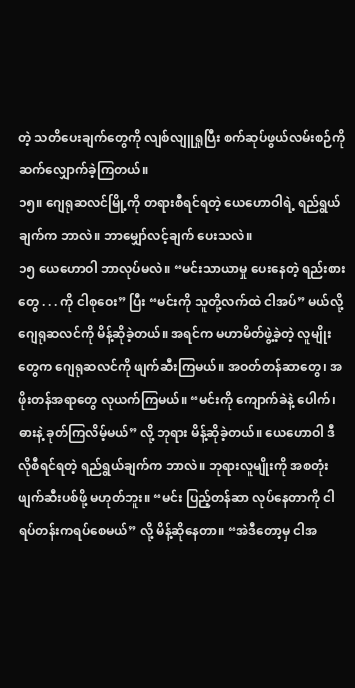တဲ့ သတိပေးချက်တွေကို လျစ်လျူရှုပြီး စက်ဆုပ်ဖွယ်လမ်းစဉ်ကို ဆက်လျှောက်ခဲ့ကြတယ်။
၁၅။ ဂျေရုဆလင်မြို့ကို တရားစီရင်ရတဲ့ ယေဟောဝါရဲ့ ရည်ရွယ်ချက်က ဘာလဲ။ ဘာမျှော်လင့်ချက် ပေးသလဲ။
၁၅ ယေဟောဝါ ဘာလုပ်မလဲ။ “မင်းသာယာမှု ပေးနေတဲ့ ရည်းစားတွေ . . . ကို ငါစုဝေး” ပြီး “မင်းကို သူတို့လက်ထဲ ငါအပ်” မယ်လို့ ဂျေရုဆလင်ကို မိန့်ဆိုခဲ့တယ်။ အရင်က မဟာမိတ်ဖွဲ့ခဲ့တဲ့ လူမျိုးတွေက ဂျေရုဆလင်ကို ဖျက်ဆီးကြမယ်။ အဝတ်တန်ဆာတွေ၊ အဖိုးတန်အရာတွေ လုယက်ကြမယ်။ “မင်းကို ကျောက်ခဲနဲ့ ပေါက်၊ ဓားနဲ့ ခုတ်ကြလိမ့်မယ်” လို့ ဘုရား မိန့်ဆိုခဲ့တယ်။ ယေဟောဝါ ဒီလိုစီရင်ရတဲ့ ရည်ရွယ်ချက်က ဘာလဲ။ ဘုရားလူမျိုးကို အစတုံး ဖျက်ဆီးပစ်ဖို့ မဟုတ်ဘူး။ “မင်း ပြည့်တန်ဆာ လုပ်နေတာကို ငါရပ်တန်းကရပ်စေမယ်” လို့ မိန့်ဆိုနေတာ။ “အဲဒီတော့မှ ငါအ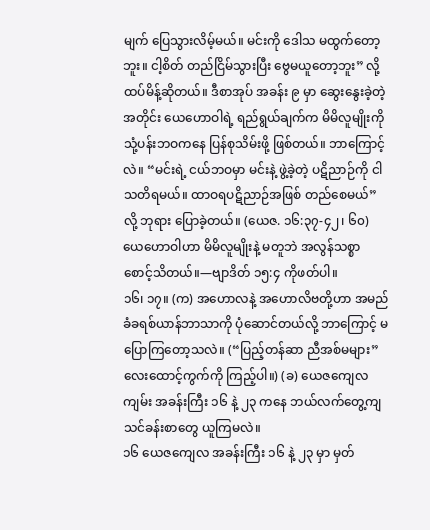မျက် ပြေသွားလိမ့်မယ်။ မင်းကို ဒေါသ မထွက်တော့ဘူး။ ငါ့စိတ် တည်ငြိမ်သွားပြီး ဗွေမယူတော့ဘူး” လို့ ထပ်မိန့်ဆိုတယ်။ ဒီစာအုပ် အခန်း ၉ မှာ ဆွေးနွေးခဲ့တဲ့အတိုင်း ယေဟောဝါရဲ့ ရည်ရွယ်ချက်က မိမိလူမျိုးကို သုံ့ပန်းဘဝကနေ ပြန်စုသိမ်းဖို့ ဖြစ်တယ်။ ဘာကြောင့်လဲ။ “မင်းရဲ့ ငယ်ဘဝမှာ မင်းနဲ့ ဖွဲ့ခဲ့တဲ့ ပဋိညာဉ်ကို ငါသတိရမယ်။ ထာဝရပဋိညာဉ်အဖြစ် တည်စေမယ်” လို့ ဘုရား ပြောခဲ့တယ်။ (ယေဇ. ၁၆:၃၇-၄၂၊ ၆၀) ယေဟောဝါဟာ မိမိလူမျိုးနဲ့ မတူဘဲ အလွန်သစ္စာစောင့်သိတယ်။—ဗျာဒိတ် ၁၅:၄ ကိုဖတ်ပါ။
၁၆၊ ၁၇။ (က) အဟောလနဲ့ အဟောလိဗတို့ဟာ အမည်ခံခရစ်ယာန်ဘာသာကို ပုံဆောင်တယ်လို့ ဘာကြောင့် မပြောကြတော့သလဲ။ (“ပြည့်တန်ဆာ ညီအစ်မများ” လေးထောင့်ကွက်ကို ကြည့်ပါ။) (ခ) ယေဇကျေလကျမ်း အခန်းကြီး ၁၆ နဲ့ ၂၃ ကနေ ဘယ်လက်တွေ့ကျ သင်ခန်းစာတွေ ယူကြမလဲ။
၁၆ ယေဇကျေလ အခန်းကြီး ၁၆ နဲ့ ၂၃ မှာ မှတ်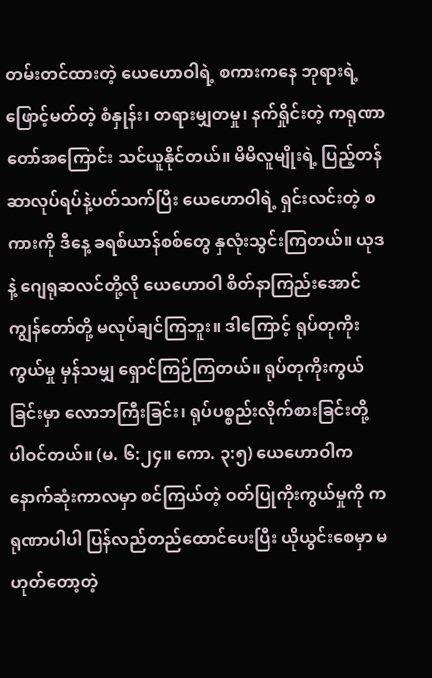တမ်းတင်ထားတဲ့ ယေဟောဝါရဲ့ စကားကနေ ဘုရားရဲ့ ဖြောင့်မတ်တဲ့ စံနှုန်း၊ တရားမျှတမှု၊ နက်ရှိုင်းတဲ့ ကရုဏာတော်အကြောင်း သင်ယူနိုင်တယ်။ မိမိလူမျိုးရဲ့ ပြည့်တန်ဆာလုပ်ရပ်နဲ့ပတ်သက်ပြီး ယေဟောဝါရဲ့ ရှင်းလင်းတဲ့ စကားကို ဒီနေ့ ခရစ်ယာန်စစ်တွေ နှလုံးသွင်းကြတယ်။ ယုဒနဲ့ ဂျေရုဆလင်တို့လို ယေဟောဝါ စိတ်နာကြည်းအောင် ကျွန်တော်တို့ မလုပ်ချင်ကြဘူး။ ဒါကြောင့် ရုပ်တုကိုးကွယ်မှု မှန်သမျှ ရှောင်ကြဉ်ကြတယ်။ ရုပ်တုကိုးကွယ်ခြင်းမှာ လောဘကြီးခြင်း၊ ရုပ်ပစ္စည်းလိုက်စားခြင်းတို့ ပါဝင်တယ်။ (မ. ၆:၂၄။ ကော. ၃:၅) ယေဟောဝါက နောက်ဆုံးကာလမှာ စင်ကြယ်တဲ့ ဝတ်ပြုကိုးကွယ်မှုကို ကရုဏာပါပါ ပြန်လည်တည်ထောင်ပေးပြီး ယိုယွင်းစေမှာ မဟုတ်တော့တဲ့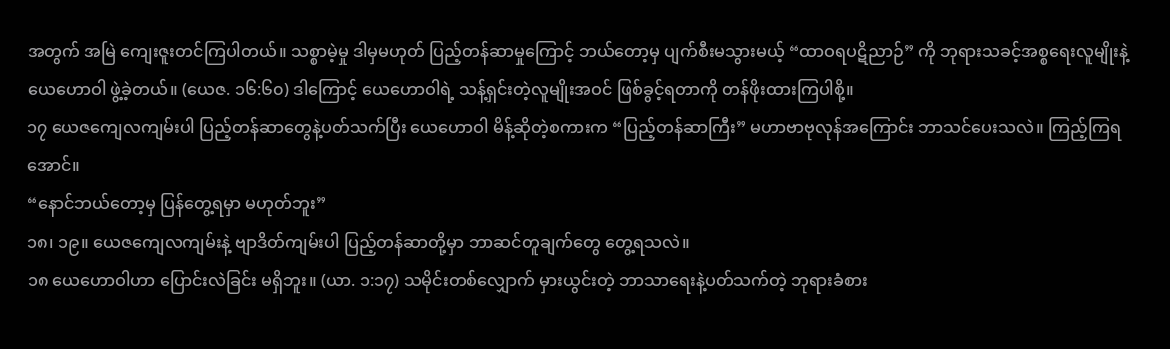အတွက် အမြဲ ကျေးဇူးတင်ကြပါတယ်။ သစ္စာမဲ့မှု ဒါမှမဟုတ် ပြည့်တန်ဆာမှုကြောင့် ဘယ်တော့မှ ပျက်စီးမသွားမယ့် “ထာဝရပဋိညာဉ်” ကို ဘုရားသခင့်အစ္စရေးလူမျိုးနဲ့ ယေဟောဝါ ဖွဲ့ခဲ့တယ်။ (ယေဇ. ၁၆:၆၀) ဒါကြောင့် ယေဟောဝါရဲ့ သန့်ရှင်းတဲ့လူမျိုးအဝင် ဖြစ်ခွင့်ရတာကို တန်ဖိုးထားကြပါစို့။
၁၇ ယေဇကျေလကျမ်းပါ ပြည့်တန်ဆာတွေနဲ့ပတ်သက်ပြီး ယေဟောဝါ မိန့်ဆိုတဲ့စကားက “ပြည့်တန်ဆာကြီး” မဟာဗာဗုလုန်အကြောင်း ဘာသင်ပေးသလဲ။ ကြည့်ကြရအောင်။
“နောင်ဘယ်တော့မှ ပြန်တွေ့ရမှာ မဟုတ်ဘူး”
၁၈၊ ၁၉။ ယေဇကျေလကျမ်းနဲ့ ဗျာဒိတ်ကျမ်းပါ ပြည့်တန်ဆာတို့မှာ ဘာဆင်တူချက်တွေ တွေ့ရသလဲ။
၁၈ ယေဟောဝါဟာ ပြောင်းလဲခြင်း မရှိဘူး။ (ယာ. ၁:၁၇) သမိုင်းတစ်လျှောက် မှားယွင်းတဲ့ ဘာသာရေးနဲ့ပတ်သက်တဲ့ ဘုရားခံစား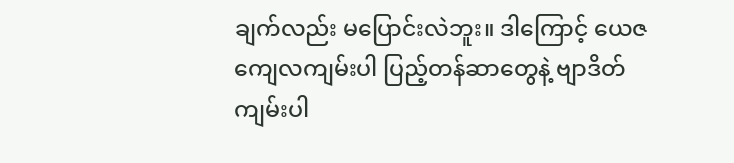ချက်လည်း မပြောင်းလဲဘူး။ ဒါကြောင့် ယေဇကျေလကျမ်းပါ ပြည့်တန်ဆာတွေနဲ့ ဗျာဒိတ်ကျမ်းပါ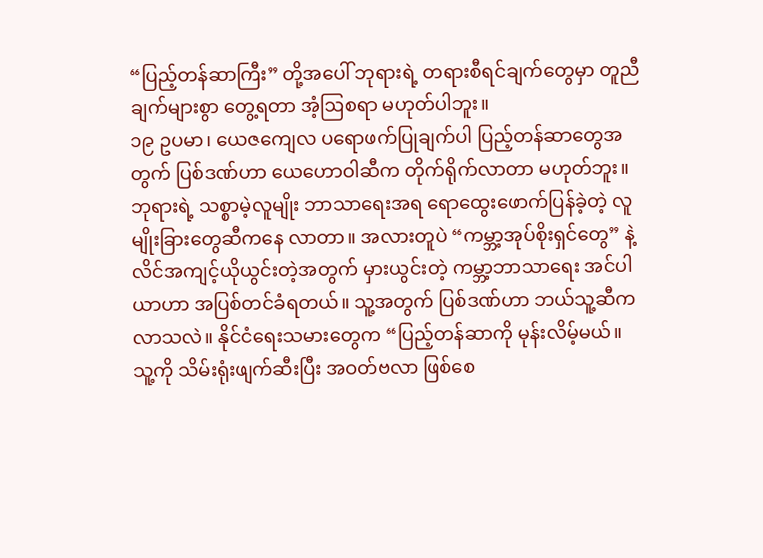“ပြည့်တန်ဆာကြီး” တို့အပေါ် ဘုရားရဲ့ တရားစီရင်ချက်တွေမှာ တူညီချက်များစွာ တွေ့ရတာ အံ့ဩစရာ မဟုတ်ပါဘူး။
၁၉ ဥပမာ၊ ယေဇကျေလ ပရောဖက်ပြုချက်ပါ ပြည့်တန်ဆာတွေအတွက် ပြစ်ဒဏ်ဟာ ယေဟောဝါဆီက တိုက်ရိုက်လာတာ မဟုတ်ဘူး။ ဘုရားရဲ့ သစ္စာမဲ့လူမျိုး ဘာသာရေးအရ ရောထွေးဖောက်ပြန်ခဲ့တဲ့ လူမျိုးခြားတွေဆီကနေ လာတာ။ အလားတူပဲ “ကမ္ဘာ့အုပ်စိုးရှင်တွေ” နဲ့ လိင်အကျင့်ယိုယွင်းတဲ့အတွက် မှားယွင်းတဲ့ ကမ္ဘာ့ဘာသာရေး အင်ပါယာဟာ အပြစ်တင်ခံရတယ်။ သူ့အတွက် ပြစ်ဒဏ်ဟာ ဘယ်သူ့ဆီက လာသလဲ။ နိုင်ငံရေးသမားတွေက “ပြည့်တန်ဆာကို မုန်းလိမ့်မယ်။ သူ့ကို သိမ်းရုံးဖျက်ဆီးပြီး အဝတ်ဗလာ ဖြစ်စေ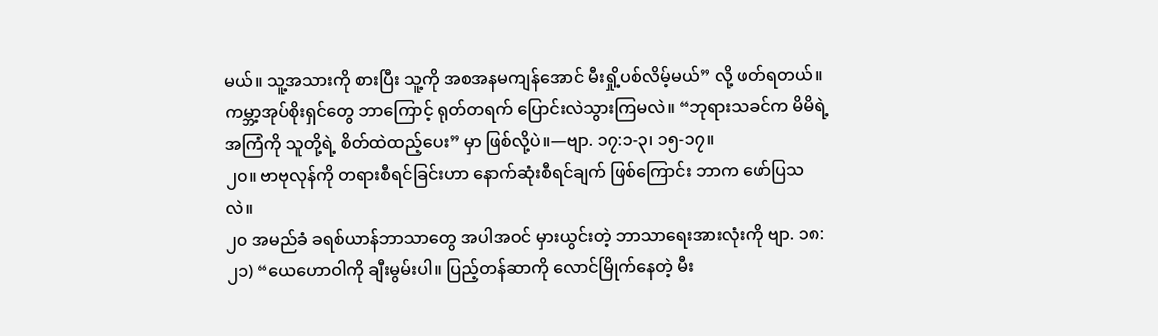မယ်။ သူ့အသားကို စားပြီး သူ့ကို အစအနမကျန်အောင် မီးရှို့ပစ်လိမ့်မယ်” လို့ ဖတ်ရတယ်။ ကမ္ဘာ့အုပ်စိုးရှင်တွေ ဘာကြောင့် ရုတ်တရက် ပြောင်းလဲသွားကြမလဲ။ “ဘုရားသခင်က မိမိရဲ့ အကြံကို သူတို့ရဲ့ စိတ်ထဲထည့်ပေး” မှာ ဖြစ်လို့ပဲ။—ဗျာ. ၁၇:၁-၃၊ ၁၅-၁၇။
၂၀။ ဗာဗုလုန်ကို တရားစီရင်ခြင်းဟာ နောက်ဆုံးစီရင်ချက် ဖြစ်ကြောင်း ဘာက ဖော်ပြသလဲ။
၂၀ အမည်ခံ ခရစ်ယာန်ဘာသာတွေ အပါအဝင် မှားယွင်းတဲ့ ဘာသာရေးအားလုံးကို ဗျာ. ၁၈:၂၁) “ယေဟောဝါကို ချီးမွမ်းပါ။ ပြည့်တန်ဆာကို လောင်မြိုက်နေတဲ့ မီး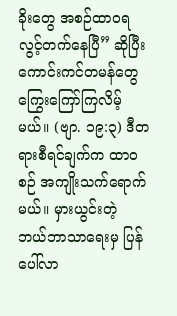ခိုးတွေ အစဉ်ထာဝရ လွင့်တက်နေပြီ” ဆိုပြီး ကောင်းကင်တမန်တွေ ကြွေးကြော်ကြလိမ့်မယ်။ (ဗျာ. ၁၉:၃) ဒီတရားစီရင်ချက်က ထာဝစဉ် အကျိုးသက်ရောက်မယ်။ မှားယွင်းတဲ့ ဘယ်ဘာသာရေးမှ ပြန်ပေါ်လာ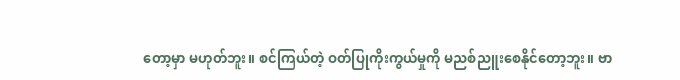တော့မှာ မဟုတ်ဘူး။ စင်ကြယ်တဲ့ ဝတ်ပြုကိုးကွယ်မှုကို မညစ်ညူးစေနိုင်တော့ဘူး။ ဗာ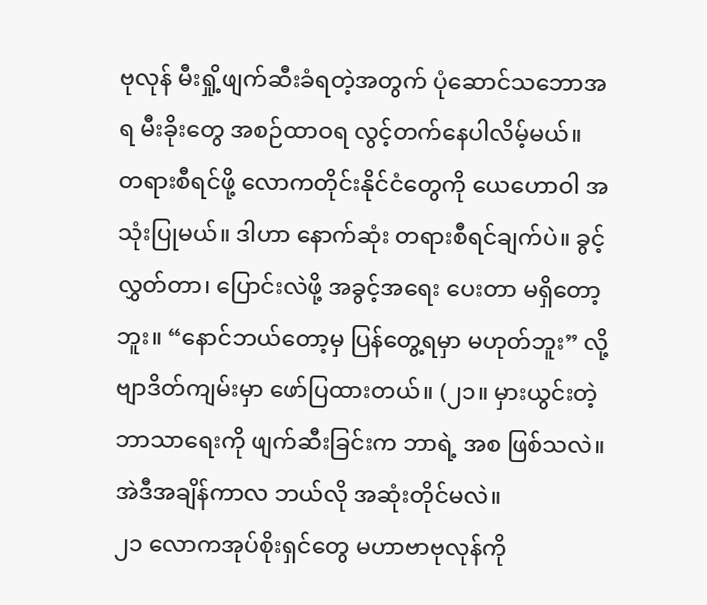ဗုလုန် မီးရှို့ဖျက်ဆီးခံရတဲ့အတွက် ပုံဆောင်သဘောအရ မီးခိုးတွေ အစဉ်ထာဝရ လွင့်တက်နေပါလိမ့်မယ်။
တရားစီရင်ဖို့ လောကတိုင်းနိုင်ငံတွေကို ယေဟောဝါ အသုံးပြုမယ်။ ဒါဟာ နောက်ဆုံး တရားစီရင်ချက်ပဲ။ ခွင့်လွှတ်တာ၊ ပြောင်းလဲဖို့ အခွင့်အရေး ပေးတာ မရှိတော့ဘူး။ “နောင်ဘယ်တော့မှ ပြန်တွေ့ရမှာ မဟုတ်ဘူး” လို့ ဗျာဒိတ်ကျမ်းမှာ ဖော်ပြထားတယ်။ (၂၁။ မှားယွင်းတဲ့ ဘာသာရေးကို ဖျက်ဆီးခြင်းက ဘာရဲ့ အစ ဖြစ်သလဲ။ အဲဒီအချိန်ကာလ ဘယ်လို အဆုံးတိုင်မလဲ။
၂၁ လောကအုပ်စိုးရှင်တွေ မဟာဗာဗုလုန်ကို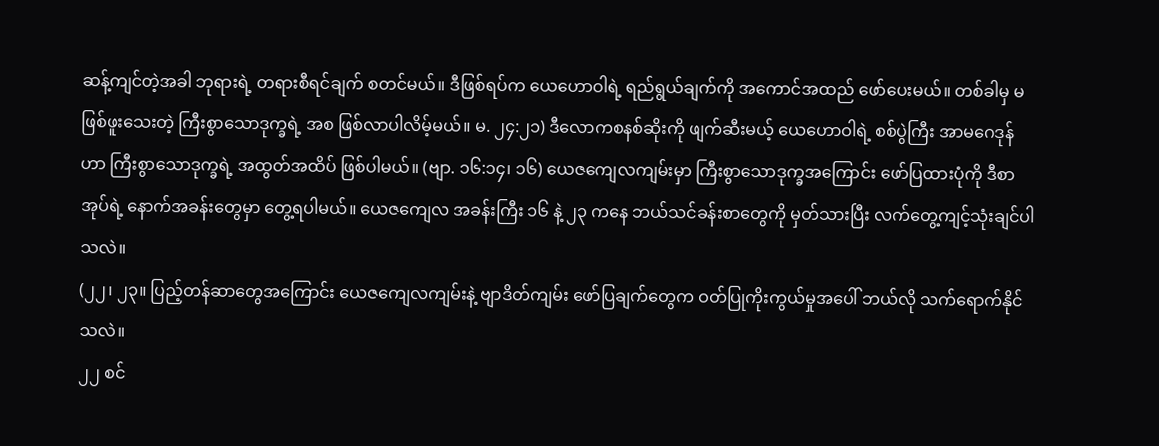ဆန့်ကျင်တဲ့အခါ ဘုရားရဲ့ တရားစီရင်ချက် စတင်မယ်။ ဒီဖြစ်ရပ်က ယေဟောဝါရဲ့ ရည်ရွယ်ချက်ကို အကောင်အထည် ဖော်ပေးမယ်။ တစ်ခါမှ မဖြစ်ဖူးသေးတဲ့ ကြီးစွာသောဒုက္ခရဲ့ အစ ဖြစ်လာပါလိမ့်မယ်။ မ. ၂၄:၂၁) ဒီလောကစနစ်ဆိုးကို ဖျက်ဆီးမယ့် ယေဟောဝါရဲ့ စစ်ပွဲကြီး အာမဂေဒုန်ဟာ ကြီးစွာသောဒုက္ခရဲ့ အထွတ်အထိပ် ဖြစ်ပါမယ်။ (ဗျာ. ၁၆:၁၄၊ ၁၆) ယေဇကျေလကျမ်းမှာ ကြီးစွာသောဒုက္ခအကြောင်း ဖော်ပြထားပုံကို ဒီစာအုပ်ရဲ့ နောက်အခန်းတွေမှာ တွေ့ရပါမယ်။ ယေဇကျေလ အခန်းကြီး ၁၆ နဲ့ ၂၃ ကနေ ဘယ်သင်ခန်းစာတွေကို မှတ်သားပြီး လက်တွေ့ကျင့်သုံးချင်ပါသလဲ။
(၂၂၊ ၂၃။ ပြည့်တန်ဆာတွေအကြောင်း ယေဇကျေလကျမ်းနဲ့ ဗျာဒိတ်ကျမ်း ဖော်ပြချက်တွေက ဝတ်ပြုကိုးကွယ်မှုအပေါ် ဘယ်လို သက်ရောက်နိုင်သလဲ။
၂၂ စင်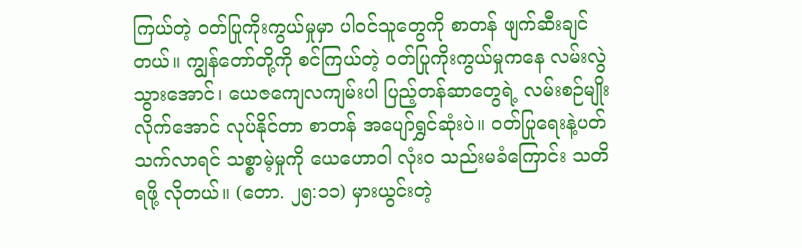ကြယ်တဲ့ ဝတ်ပြုကိုးကွယ်မှုမှာ ပါဝင်သူတွေကို စာတန် ဖျက်ဆီးချင်တယ်။ ကျွန်တော်တို့ကို စင်ကြယ်တဲ့ ဝတ်ပြုကိုးကွယ်မှုကနေ လမ်းလွဲသွားအောင်၊ ယေဇကျေလကျမ်းပါ ပြည့်တန်ဆာတွေရဲ့ လမ်းစဉ်မျိုး လိုက်အောင် လုပ်နိုင်တာ စာတန် အပျော်ရွှင်ဆုံးပဲ။ ဝတ်ပြုရေးနဲ့ပတ်သက်လာရင် သစ္စာမဲ့မှုကို ယေဟောဝါ လုံးဝ သည်းမခံကြောင်း သတိရဖို့ လိုတယ်။ (တော. ၂၅:၁၁) မှားယွင်းတဲ့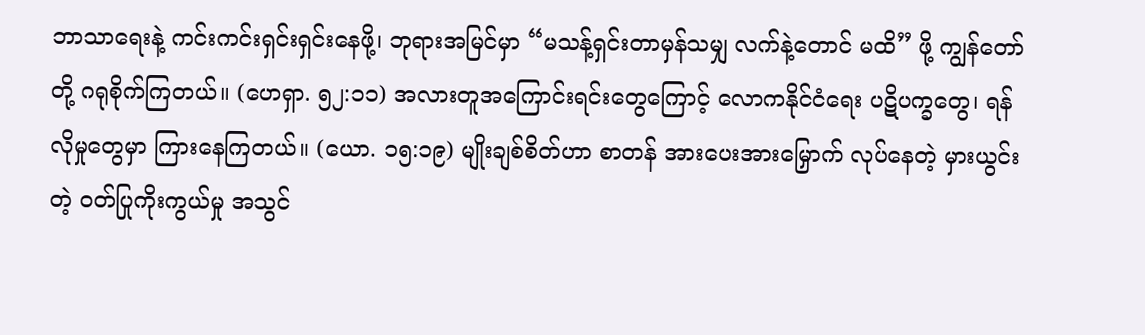ဘာသာရေးနဲ့ ကင်းကင်းရှင်းရှင်းနေဖို့၊ ဘုရားအမြင်မှာ “မသန့်ရှင်းတာမှန်သမျှ လက်နဲ့တောင် မထိ” ဖို့ ကျွန်တော်တို့ ဂရုစိုက်ကြတယ်။ (ဟေရှာ. ၅၂:၁၁) အလားတူအကြောင်းရင်းတွေကြောင့် လောကနိုင်ငံရေး ပဋိပက္ခတွေ၊ ရန်လိုမှုတွေမှာ ကြားနေကြတယ်။ (ယော. ၁၅:၁၉) မျိုးချစ်စိတ်ဟာ စာတန် အားပေးအားမြှောက် လုပ်နေတဲ့ မှားယွင်းတဲ့ ဝတ်ပြုကိုးကွယ်မှု အသွင်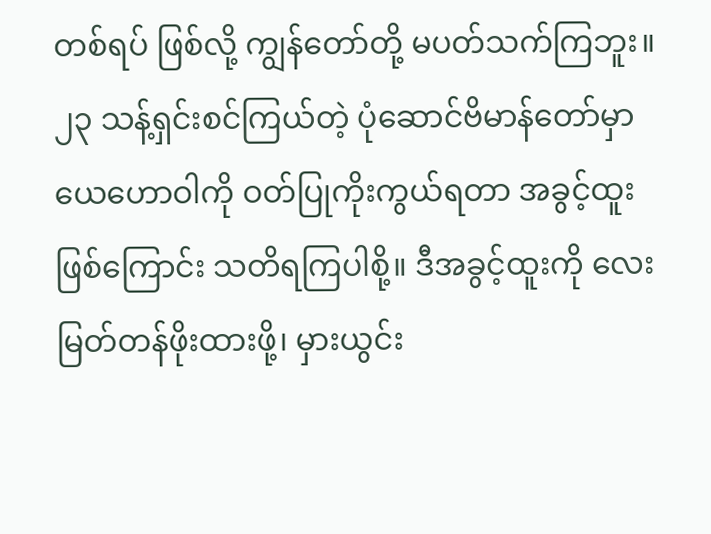တစ်ရပ် ဖြစ်လို့ ကျွန်တော်တို့ မပတ်သက်ကြဘူး။
၂၃ သန့်ရှင်းစင်ကြယ်တဲ့ ပုံဆောင်ဗိမာန်တော်မှာ ယေဟောဝါကို ဝတ်ပြုကိုးကွယ်ရတာ အခွင့်ထူး ဖြစ်ကြောင်း သတိရကြပါစို့။ ဒီအခွင့်ထူးကို လေးမြတ်တန်ဖိုးထားဖို့၊ မှားယွင်း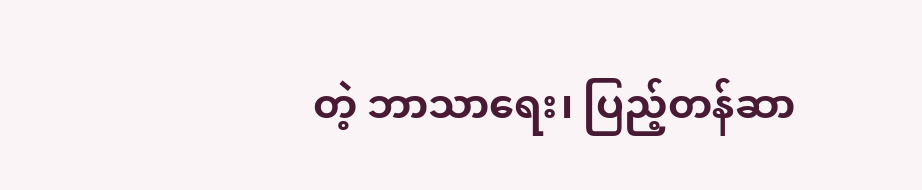တဲ့ ဘာသာရေး၊ ပြည့်တန်ဆာ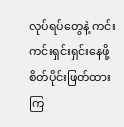လုပ်ရပ်တွေနဲ့ ကင်းကင်းရှင်းရှင်းနေဖို့ စိတ်ပိုင်းဖြတ်ထားကြ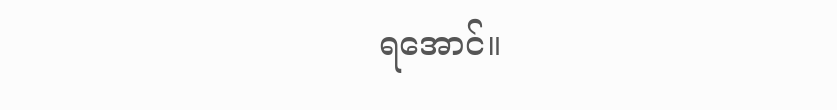ရအောင်။